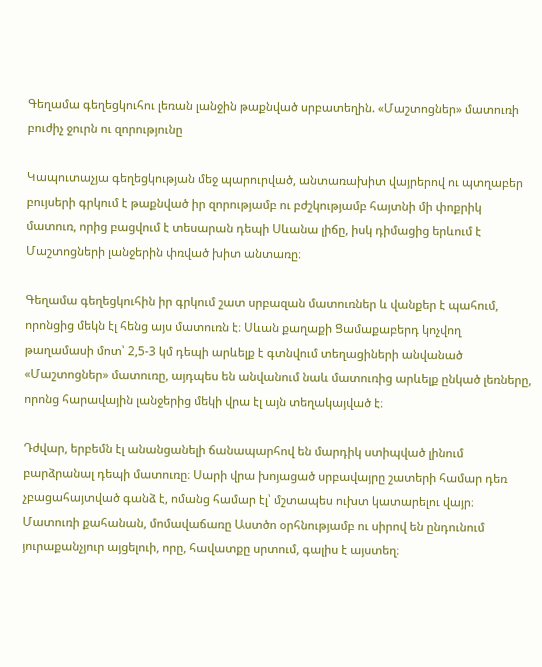Գեղամա գեղեցկուհու լեռան լանջին թաքնված սրբատեղին. «Մաշտոցներ» մատուռի բուժիչ ջուրն ու զորությունը

Կապուտաչյա գեղեցկության մեջ պարուրված, անտառախիտ վայրերով ու պտղաբեր բույսերի գրկում է թաքնված իր զորությամբ ու բժշկությամբ հայտնի մի փոքրիկ մատուռ, որից բացվում է տեսարան դեպի Սևանա լիճը, իսկ դիմացից երևում է Մաշտոցների լանջերին փռված խիտ անտառը։

Գեղամա գեղեցկուհին իր գրկում շատ սրբազան մատուռներ և վանքեր է պահում, որոնցից մեկն էլ հենց այս մատուռն է։ Սևան քաղաքի Ցամաքաբերդ կոչվող թաղամասի մոտ՝ 2,5-3 կմ դեպի արևելք է գտնվում տեղացիների անվանած «Մաշտոցներ» մատուռը, այդպես են անվանում նաև մատուռից արևելք ընկած լեռները, որոնց հարավային լանջերից մեկի վրա էլ այն տեղակայված է։

Դժվար, երբեմն էլ անանցանելի ճանապարհով են մարդիկ ստիպված լինում բարձրանալ դեպի մատուռը։ Սարի վրա խոյացած սրբավայրը շատերի համար դեռ չբացահայտված գանձ է, ոմանց համար էլ՝ մշտապես ուխտ կատարելու վայր։ Մատուռի քահանան, մոմավաճառը Աստծո օրհնությամբ ու սիրով են ընդունում յուրաքանչյուր այցելուի, որը, հավատքը սրտում, գալիս է այստեղ։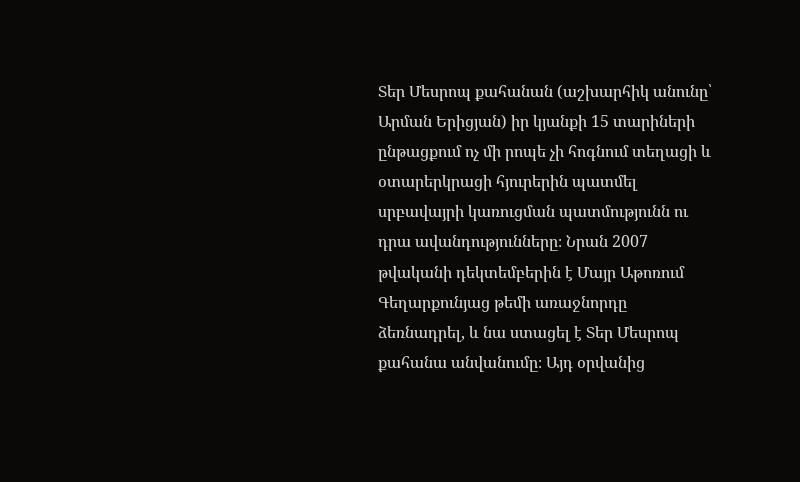Տեր Մեսրոպ քահանան (աշխարհիկ անունը՝ Արման Երիցյան) իր կյանքի 15 տարիների ընթացքում ոչ մի րոպե չի հոգնում տեղացի և օտարերկրացի հյուրերին պատմել սրբավայրի կառուցման պատմությունն ու դրա ավանդությունները։ Նրան 2007 թվականի դեկտեմբերին է Մայր Աթոռում Գեղարքունյաց թեմի առաջնորդը ձեռնադրել, և նա ստացել է Տեր Մեսրոպ քահանա անվանումը։ Այդ օրվանից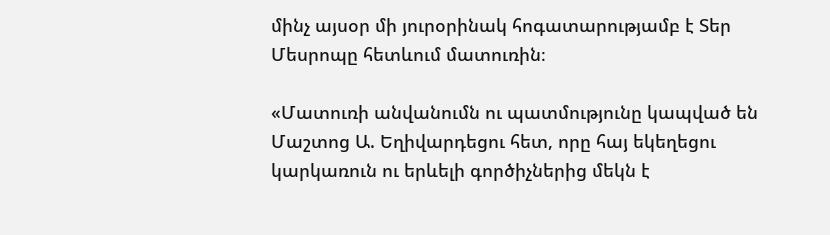մինչ այսօր մի յուրօրինակ հոգատարությամբ է Տեր Մեսրոպը հետևում մատուռին։

«Մատուռի անվանումն ու պատմությունը կապված են Մաշտոց Ա. Եղիվարդեցու հետ, որը հայ եկեղեցու կարկառուն ու երևելի գործիչներից մեկն է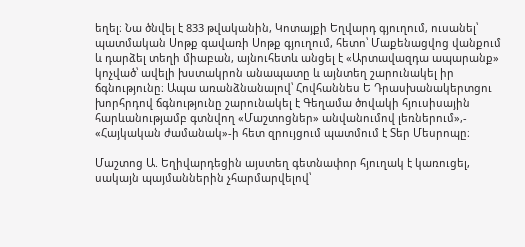եղել։ Նա ծնվել է 833 թվականին, Կոտայքի Եղվարդ գյուղում, ուսանել՝ պատմական Սոթք գավառի Սոթք գյուղում, հետո՝ Մաքենացվոց վանքում և դարձել տեղի միաբան, այնուհետև անցել է «Արտավազդա ապարանք» կոչված՝ ավելի խստակրոն անապատը և այնտեղ շարունակել իր ճգնությունը։ Ապա առանձնանալով՝ Հովհաննես Ե Դրասխանակերտցու խորհրդով ճգնությունը շարունակել է Գեղամա ծովակի հյուսիսային հարևանությամբ գտնվող «Մաշտոցներ» անվանումով լեռներում»,- «Հայկական ժամանակ»-ի հետ զրույցում պատմում է Տեր Մեսրոպը։

Մաշտոց Ա. Եղիվարդեցին այստեղ գետնափոր հյուղակ է կառուցել, սակայն պայմաններին չհարմարվելով՝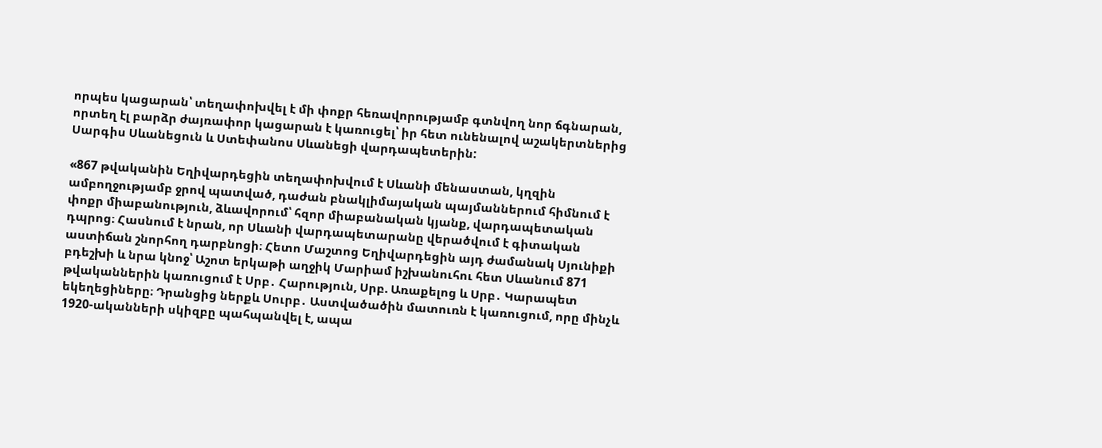որպես կացարան՝ տեղափոխվել է մի փոքր հեռավորությամբ գտնվող նոր ճգնարան, որտեղ էլ բարձր ժայռափոր կացարան է կառուցել՝ իր հետ ունենալով աշակերտներից Սարգիս Սևանեցուն և Ստեփանոս Սևանեցի վարդապետերին:

«867 թվականին Եղիվարդեցին տեղափոխվում է Սևանի մենաստան, կղզին ամբողջությամբ ջրով պատված, դաժան բնակլիմայական պայմաններում հիմնում է փոքր միաբանություն, ձևավորում՝ հզոր միաբանական կյանք, վարդապետական դպրոց։ Հասնում է նրան, որ Սևանի վարդապետարանը վերածվում է գիտական աստիճան շնորհող դարբնոցի։ Հետո Մաշտոց Եղիվարդեցին այդ ժամանակ Սյունիքի բդեշխի և նրա կնոջ՝ Աշոտ երկաթի աղջիկ Մարիամ իշխանուհու հետ Սևանում 871 թվականներին կառուցում է Սրբ․ Հարություն, Սրբ. Առաքելոց և Սրբ․ Կարապետ եկեղեցիները։ Դրանցից ներքև Սուրբ․ Աստվածածին մատուռն է կառուցում, որը մինչև 1920-ականների սկիզբը պահպանվել է, ապա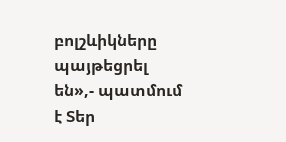բոլշևիկները պայթեցրել են»,- պատմում է Տեր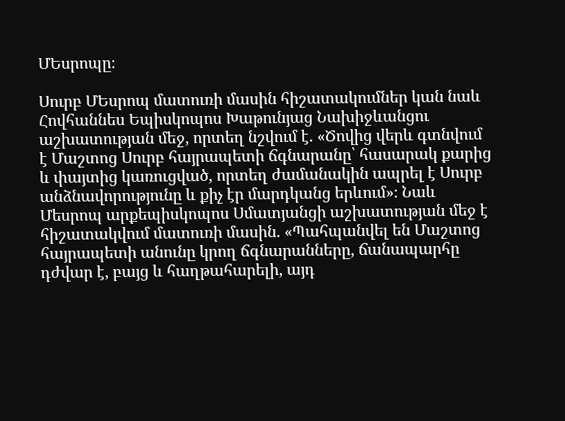ՄԵսրոպը։

Սուրբ ՄԵսրոպ մատուռի մասին հիշատակումներ կան նաև Հովհաննես Եպիսկոպոս Խաթունյաց Նախիջևանցու աշխատության մեջ, որտեղ նշվում է. «Ծովից վերև գտնվում է Մաշտոց Սուրբ հայրապետի ճգնարանը՝ հասարակ քարից և փայտից կառուցված, որտեղ ժամանակին ապրել է Սուրբ անձնավորությունը և քիչ էր մարդկանց երևում»։ Նաև Մեսրոպ արքեպիսկոպոս Սմատյանցի աշխատության մեջ է հիշատակվում մատուռի մասին. «Պահպանվել են Մաշտոց հայրապետի անունը կրող ճգնարանները, ճանապարհը դժվար է, բայց և հաղթահարելի, այդ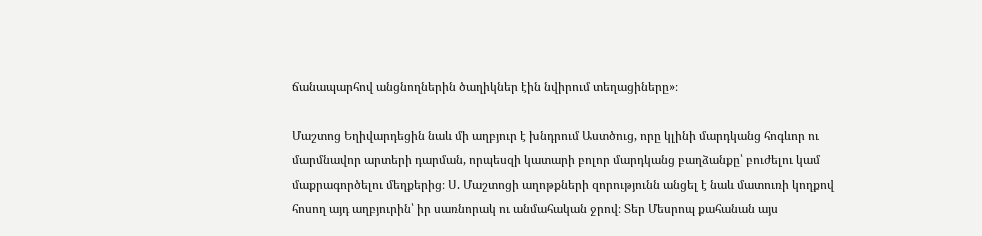ճանապարհով անցնողներին ծաղիկներ էին նվիրում տեղացիները»։

Մաշտոց Եղիվարդեցին նաև մի աղբյուր է խնդրում Աստծուց, որը կլինի մարդկանց հոգևոր ու մարմնավոր արտերի դարման, որպեսզի կատարի բոլոր մարդկանց բաղձանքը՝ բուժելու կամ մաքրագործելու մեղքերից։ Ս. Մաշտոցի աղոթքների զորությունն անցել է նաև մատուռի կողքով հոսող այդ աղբյուրին՝ իր սառնորակ ու անմահական ջրով։ Տեր Մեսրոպ քահանան այս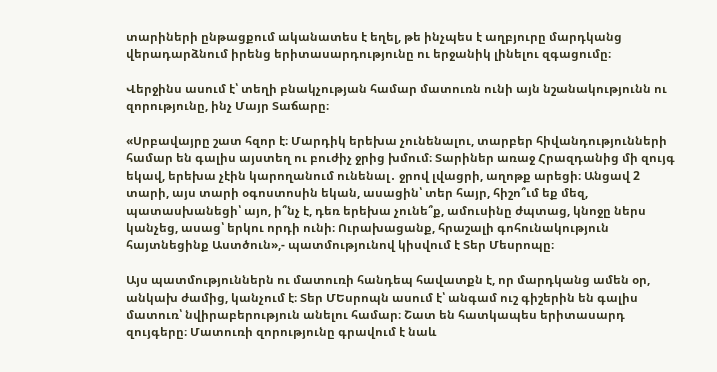տարիների ընթացքում ականատես է եղել, թե ինչպես է աղբյուրը մարդկանց վերադարձնում իրենց երիտասարդությունը ու երջանիկ լինելու զգացումը։

Վերջինս ասում է՝ տեղի բնակչության համար մատուռն ունի այն նշանակությունն ու զորությունը, ինչ Մայր Տաճարը։

«Սրբավայրը շատ հզոր է։ Մարդիկ երեխա չունենալու, տարբեր հիվանդությունների համար են գալիս այստեղ ու բուժիչ ջրից խմում։ Տարիներ առաջ Հրազդանից մի զույգ եկավ, երեխա չէին կարողանում ունենալ․ ջրով լվացրի, աղոթք արեցի։ Անցավ 2 տարի, այս տարի օգոստոսին եկան, ասացին՝ տեր հայր, հիշո՞ւմ եք մեզ, պատասխանեցի՝ այո, ի՞նչ է, դեռ երեխա չունե՞ք, ամուսինը ժպտաց, կնոջը ներս կանչեց, ասաց՝ երկու որդի ունի։ Ուրախացանք, հրաշալի գոհունակություն հայտնեցինք Աստծուն»,- պատմությունով կիսվում է Տեր Մեսրոպը։

Այս պատմություններն ու մատուռի հանդեպ հավատքն է, որ մարդկանց ամեն օր, անկախ ժամից, կանչում է։ Տեր ՄԵսրոպն ասում է՝ անգամ ուշ գիշերին են գալիս մատուռ՝ նվիրաբերություն անելու համար։ Շատ են հատկապես երիտասարդ զույգերը։ Մատուռի զորությունը գրավում է նաև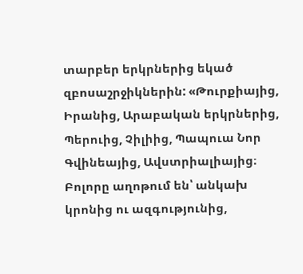տարբեր երկրներից եկած զբոսաշրջիկներին: «Թուրքիայից, Իրանից, Արաբական երկրներից, Պերուից, Չիլիից, Պապուա Նոր Գվինեայից, Ավստրիալիայից։ Բոլորը աղոթում են՝ անկախ կրոնից ու ազգությունից,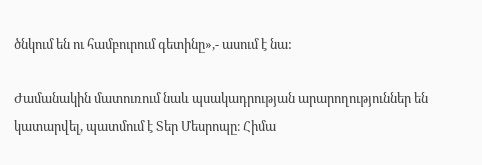ծնկում են ու համբուրում գետինը»,- ասում է նա:

Ժամանակին մատուռում նաև պսակադրության արարողություններ են կատարվել, պատմում է Տեր Մեսրոպը։ Հիմա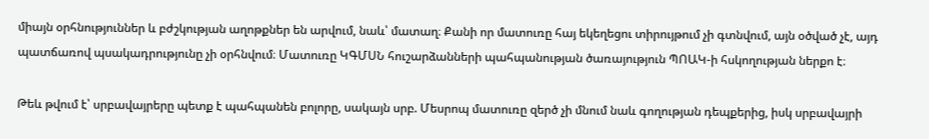միայն օրհնություններ և բժշկության աղոթքներ են արվում, նաև՝ մատաղ։ Քանի որ մատուռը հայ եկեղեցու տիրույթում չի գտնվում, այն օծված չէ, այդ պատճառով պսակադրությունը չի օրհնվում։ Մատուռը ԿԳՄՍՆ հուշարձանների պահպանության ծառայություն ՊՈԱԿ-ի հսկողության ներքո է։

Թեև թվում է՝ սրբավայրերը պետք է պահպանեն բոլորը, սակայն սրբ. Մեսրոպ մատուռը զերծ չի մնում նաև գողության դեպքերից, իսկ սրբավայրի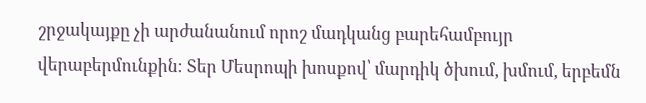շրջակայքը չի արժանանում որոշ մադկանց բարեհամբույր վերաբերմունքին։ Տեր Մեսրոպի խոսքով՝ մարդիկ ծխում, խմում, երբեմն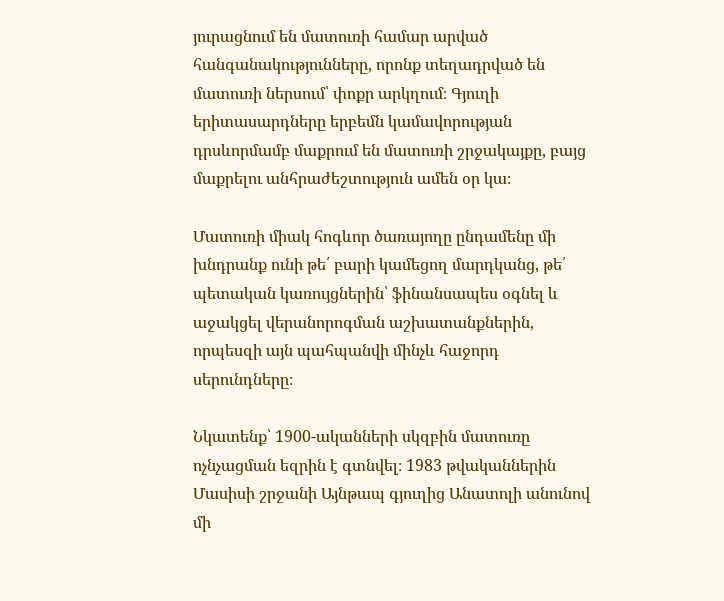յուրացնում են մատուռի համար արված հանգանակությունները, որոնք տեղադրված են մատուռի ներսում՝ փոքր արկղում։ Գյուղի երիտասարդները երբեմն կամավորության դրսևորմամբ մաքրում են մատուռի շրջակայքը, բայց մաքրելու անհրաժեշտություն ամեն օր կա։

Մատուռի միակ հոգևոր ծառայողը ընդամենը մի խնդրանք ունի թե՛ բարի կամեցող մարդկանց, թե՛ պետական կառույցներին՝ ֆինանսապես օգնել և աջակցել վերանորոգման աշխատանքներին, որպեսզի այն պահպանվի մինչև հաջորդ սերունդները։

Նկատենք՝ 1900-ականների սկզբին մատուռը ոչնչացման եզրին է գտնվել։ 1983 թվականներին Մասիսի շրջանի Այնթապ գյուղից Անատոլի անունով մի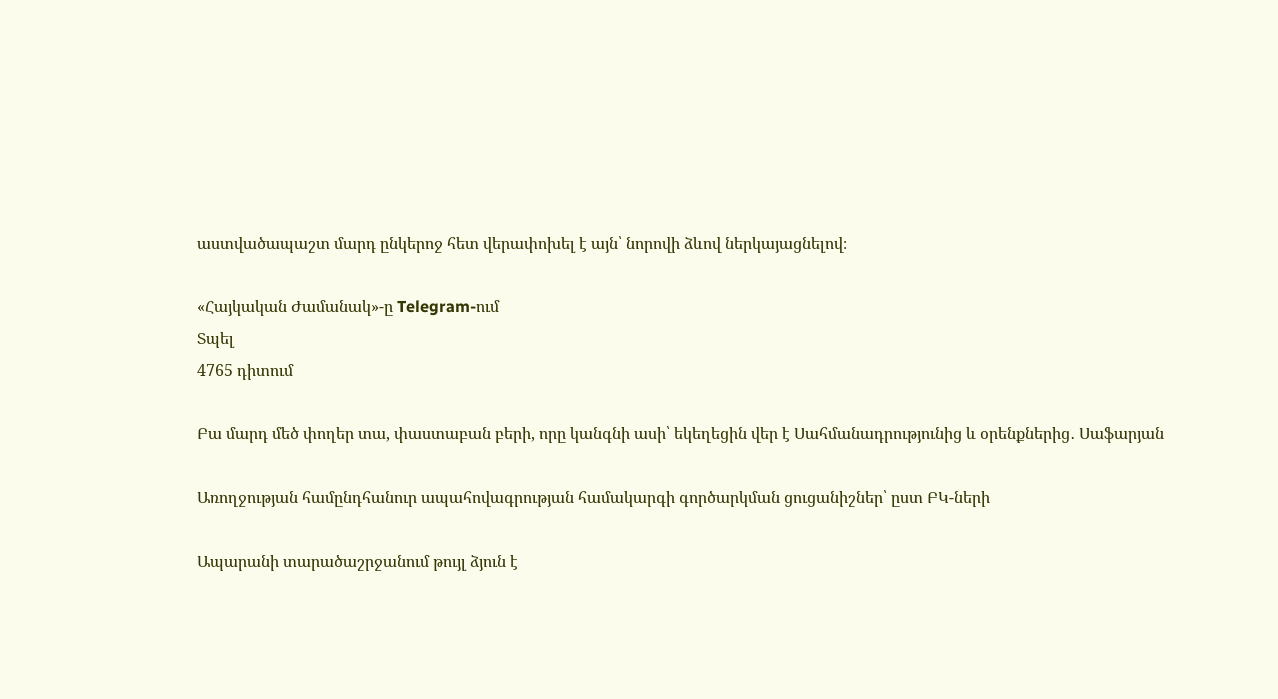աստվածապաշտ մարդ ընկերոջ հետ վերափոխել է այն՝ նորովի ձևով ներկայացնելով։

«Հայկական Ժամանակ»-ը Telegram-ում
Տպել
4765 դիտում

Բա մարդ մեծ փողեր տա, փաստաբան բերի, որը կանգնի ասի՝ եկեղեցին վեր է Սահմանադրությունից և օրենքներից․ Սաֆարյան

Առողջության համընդհանուր ապահովագրության համակարգի գործարկման ցուցանիշներ՝ ըստ ԲԿ-ների

Ապարանի տարածաշրջանում թույլ ձյուն է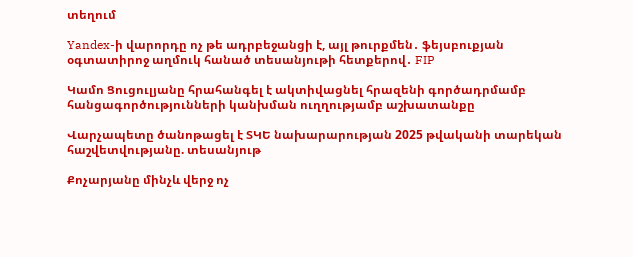տեղում

Yandex-ի վարորդը ոչ թե ադրբեջանցի է, այլ թուրքմեն․ ֆեյսբուքյան օգտատիրոջ աղմուկ հանած տեսանյութի հետքերով․ FIP

Կամո Ցուցուլյանը հրահանգել է ակտիվացնել հրազենի գործադրմամբ հանցագործությունների կանխման ուղղությամբ աշխատանքը

Վարչապետը ծանոթացել է ՏԿԵ նախարարության 2025 թվականի տարեկան հաշվետվությանը. տեսանյութ

Քոչարյանը մինչև վերջ ոչ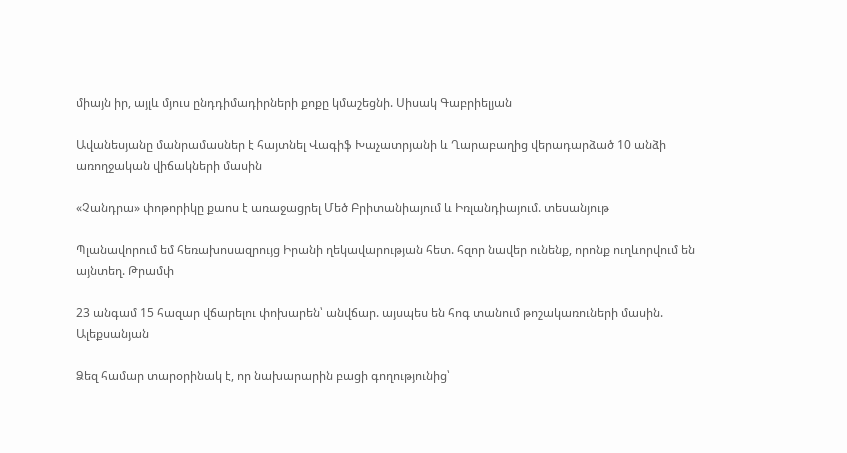միայն իր, այլև մյուս ընդդիմադիրների քոքը կմաշեցնի. Սիսակ Գաբրիելյան

Ավանեսյանը մանրամասներ է հայտնել Վագիֆ Խաչատրյանի և Ղարաբաղից վերադարձած 10 անձի առողջական վիճակների մասին

«Չանդրա» փոթորիկը քաոս է առաջացրել Մեծ Բրիտանիայում և Իռլանդիայում. տեսանյութ

Պլանավորում եմ հեռախոսազրույց Իրանի ղեկավարության հետ. հզոր նավեր ունենք, որոնք ուղևորվում են այնտեղ. Թրամփ

23 անգամ 15 հազար վճարելու փոխարեն՝ անվճար. այսպես են հոգ տանում թոշակառուների մասին. Ալեքսանյան

Ձեզ համար տարօրինակ է, որ նախարարին բացի գողությունից՝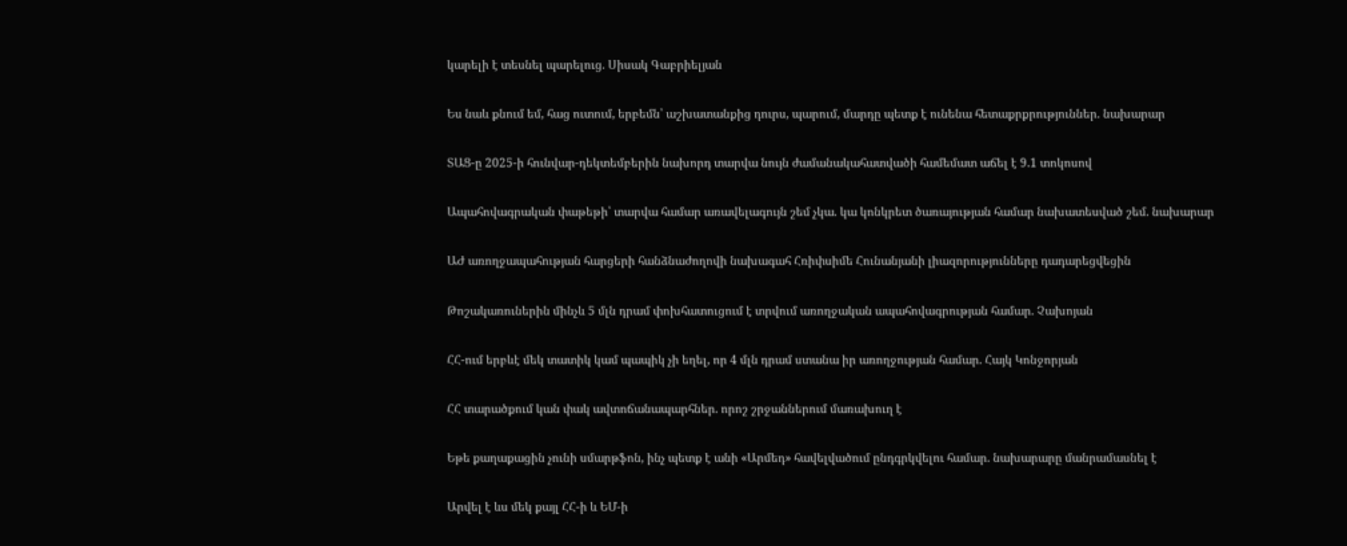կարելի է տեսնել պարելուց. Սիսակ Գաբրիելյան

Ես նաև քնում եմ, հաց ուտում, երբեմն՝ աշխատանքից դուրս, պարում, մարդը պետք է ունենա հետաքրքրություններ. նախարար

ՏԱՑ-ը 2025-ի հունվար-դեկտեմբերին նախորդ տարվա նույն ժամանակահատվածի համեմատ աճել է 9.1 տոկոսով

Ապահովագրական փաթեթի՝ տարվա համար առավելագույն շեմ չկա. կա կոնկրետ ծառայության համար նախատեսված շեմ. նախարար

ԱԺ առողջապահության հարցերի հանձնաժողովի նախագահ Հռիփսիմե Հունանյանի լիազորությունները դադարեցվեցին

Թոշակառուներին մինչև 5 մլն դրամ փոխհատուցում է տրվում առողջական ապահովագրության համար. Չախոյան

ՀՀ-ում երբևէ մեկ տատիկ կամ պապիկ չի եղել, որ 4 մլն դրամ ստանա իր առողջության համար. Հայկ Կոնջորյան

ՀՀ տարածքում կան փակ ավտոճանապարհներ. որոշ շրջաններում մառախուղ է

Եթե քաղաքացին չունի սմարթֆոն, ինչ պետք է անի «Արմեդ» հավելվածում ընդգրկվելու համար. նախարարը մանրամասնել է

Արվել է ևս մեկ քայլ ՀՀ-ի և ԵՄ-ի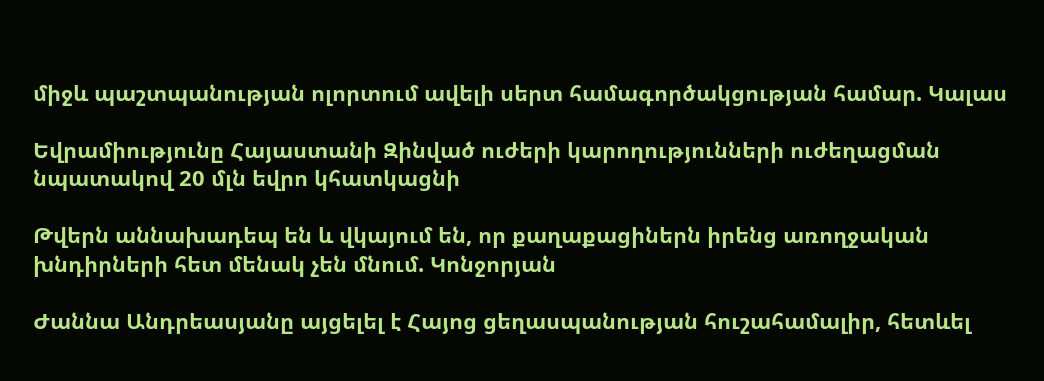միջև պաշտպանության ոլորտում ավելի սերտ համագործակցության համար. Կալաս

Եվրամիությունը Հայաստանի Զինված ուժերի կարողությունների ուժեղացման նպատակով 20 մլն եվրո կհատկացնի

Թվերն աննախադեպ են և վկայում են, որ քաղաքացիներն իրենց առողջական խնդիրների հետ մենակ չեն մնում. Կոնջորյան

Ժաննա Անդրեասյանը այցելել է Հայոց ցեղասպանության հուշահամալիր, հետևել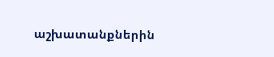աշխատանքներին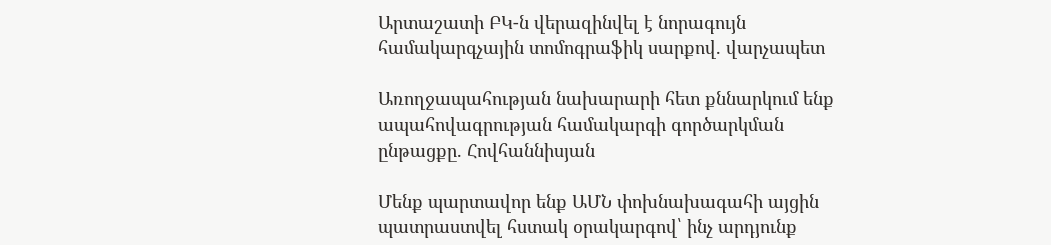Արտաշատի ԲԿ-ն վերազինվել է նորագույն համակարգչային տոմոգրաֆիկ սարքով. վարչապետ

Առողջապահության նախարարի հետ քննարկում ենք ապահովագրության համակարգի գործարկման ընթացքը. Հովհաննիսյան

Մենք պարտավոր ենք ԱՄՆ փոխնախագահի այցին պատրաստվել հստակ օրակարգով՝ ինչ արդյունք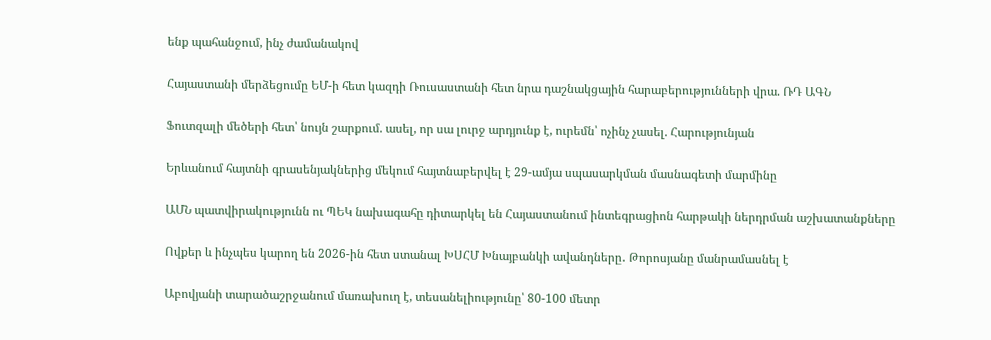ենք պահանջում, ինչ ժամանակով

Հայաստանի մերձեցումը ԵՄ-ի հետ կազդի Ռուսաստանի հետ նրա դաշնակցային հարաբերությունների վրա. ՌԴ ԱԳՆ

Ֆուտզալի մեծերի հետ՝ նույն շարքում. ասել, որ սա լուրջ արդյունք է, ուրեմն՝ ոչինչ չասել. Հարությունյան

Երևանում հայտնի գրասենյակներից մեկում հայտնաբերվել է 29-ամյա սպասարկման մասնագետի մարմինը

ԱՄՆ պատվիրակությունն ու ՊԵԿ նախագահը դիտարկել են Հայաստանում ինտեգրացիոն հարթակի ներդրման աշխատանքները

Ովքեր և ինչպես կարող են 2026-ին հետ ստանալ ԽՍՀՄ Խնայբանկի ավանդները․ Թորոսյանը մանրամասնել է

Աբովյանի տարածաշրջանում մառախուղ է, տեսանելիությունը՝ 80-100 մետր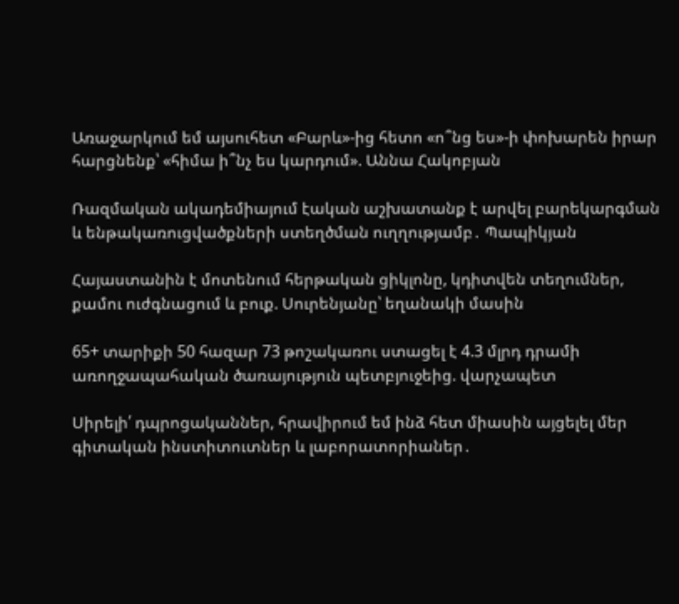Առաջարկում եմ այսուհետ «Բարև»-ից հետո «ո՞նց ես»-ի փոխարեն իրար հարցնենք՝ «հիմա ի՞նչ ես կարդում». Աննա Հակոբյան

Ռազմական ակադեմիայում էական աշխատանք է արվել բարեկարգման և ենթակառուցվածքների ստեղծման ուղղությամբ․ Պապիկյան

Հայաստանին է մոտենում հերթական ցիկլոնը, կդիտվեն տեղումներ, քամու ուժգնացում և բուք. Սուրենյանը՝ եղանակի մասին

65+ տարիքի 50 հազար 73 թոշակառու ստացել է 4.3 մլրդ դրամի առողջապահական ծառայություն պետբյուջեից. վարչապետ

Սիրելի՛ դպրոցականներ, հրավիրում եմ ինձ հետ միասին այցելել մեր գիտական ինստիտուտներ և լաբորատորիաներ․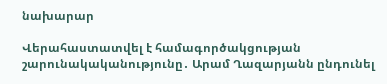նախարար

Վերահաստատվել է համագործակցության շարունակականությունը․ Արամ Ղազարյանն ընդունել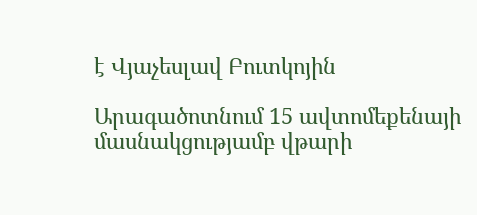է Վյաչեսլավ Բուտկոյին

Արագածոտնում 15 ավտոմեքենայի մասնակցությամբ վթարի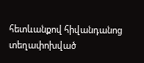հետևանքով հիվանդանոց տեղափոխված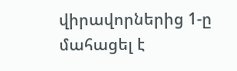վիրավորներից 1-ը մահացել է